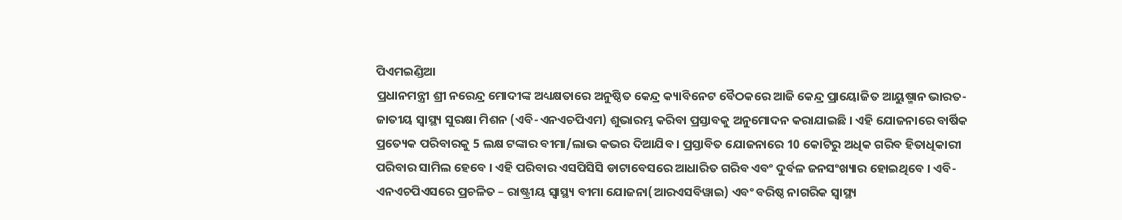ପିଏମଇଣ୍ଡିଆ
ପ୍ରଧାନମନ୍ତ୍ରୀ ଶ୍ରୀ ନରେନ୍ଦ୍ର ମୋଦୀଙ୍କ ଅଧ୍ୟକ୍ଷତାରେ ଅନୁଷ୍ଠିତ କେନ୍ଦ୍ର କ୍ୟାବିନେଟ ବୈଠକରେ ଆଜି କେନ୍ଦ୍ର ପ୍ରାୟୋଜିତ ଆୟୁଷ୍ମାନ ଭାରତ-ଜାତୀୟ ସ୍ୱାସ୍ଥ୍ୟ ସୁରକ୍ଷା ମିଶନ (ଏବି-ଏନଏଚପିଏମ) ଶୁଭାରମ୍ଭ କରିବା ପ୍ରସ୍ତାବକୁ ଅନୁମୋଦନ କରାଯାଇଛି । ଏହି ଯୋଜନାରେ ବାର୍ଷିକ ପ୍ରତ୍ୟେକ ପରିବାରକୁ 5 ଲକ୍ଷ ଟଙ୍କାର ବୀମା/ଲାଭ କଭର ଦିଆଯିବ । ପ୍ରସ୍ତାବିତ ଯୋଜନାରେ 10 କୋଟିରୁ ଅଧିକ ଗରିବ ହିତାଧିକାରୀ ପରିବାର ସାମିଲ ହେବେ । ଏହି ପରିବାର ଏସପିସିସି ଡାଟାବେସରେ ଆଧାରିତ ଗରିବ ଏବଂ ଦୁର୍ବଳ ଜନସଂଖ୍ୟାର ହୋଇଥିବେ । ଏବି-ଏନଏଚପିଏସରେ ପ୍ରଚଳିତ – ରାଷ୍ଟ୍ରୀୟ ସ୍ୱାସ୍ଥ୍ୟ ବୀମା ଯୋଜନା(ଆରଏସବିୱାଇ) ଏବଂ ବରିଷ୍ଠ ନାଗରିକ ସ୍ୱାସ୍ଥ୍ୟ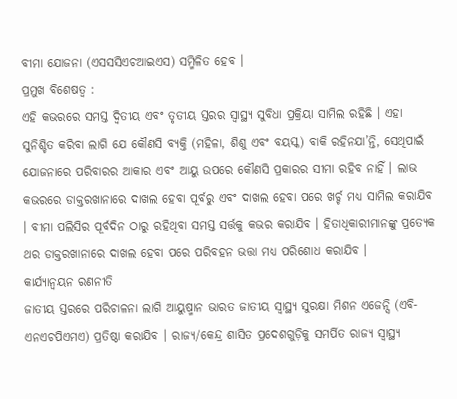ବୀମା ଯୋଜନା (ଏସସସିଏଚଆଇଏସ) ସମ୍ମିଳିତ ହେବ ।
ପ୍ରମୁଖ ବିଶେଷତ୍ୱ :
ଏହି କଭରରେ ସମସ୍ତ ଦ୍ୱିତୀୟ ଏବଂ ତୃତୀୟ ସ୍ତରର ସ୍ୱାସ୍ଥ୍ୟ ସୁବିଧା ପ୍ରକ୍ରିୟା ସାମିଲ ରହିଛି । ଏହା ସୁନିଶ୍ଚିତ କରିବା ଲାଗି ଯେ କୌଣସି ବ୍ୟକ୍ତି (ମହିଳା, ଶିଶୁ ଏବଂ ବୟସ୍କ) ବାକି ରହିନଯା’ନ୍ତି, ସେଥିପାଇଁ ଯୋଜନାରେ ପରିବାରର ଆକାର ଏବଂ ଆୟୁ ଉପରେ କୌଣସି ପ୍ରକାରର ସୀମା ରହିବ ନାହିଁ । ଲାଭ କଭରରେ ଡାକ୍ତରଖାନାରେ ଦାଖଲ ହେବା ପୂର୍ବରୁ ଏବଂ ଦାଖଲ ହେବା ପରେ ଖର୍ଚ୍ଚ ମଧ୍ୟ ସାମିଲ କରାଯିବ । ବୀମା ପଲିସିର ପୂର୍ବଦିନ ଠାରୁ ରହିଥିବା ସମସ୍ତ ସର୍ତ୍ତକୁ କଭର କରାଯିବ । ହିତାଧିକାରୀମାନଙ୍କୁ ପ୍ରତ୍ୟେକ ଥର ଡାକ୍ତରଖାନାରେ ଦାଖଲ ହେବା ପରେ ପରିବହନ ଭତ୍ତା ମଧ୍ୟ ପରିଶୋଧ କରାଯିବ ।
କାର୍ଯ୍ୟାନ୍ୱୟନ ରଣନୀତି
ଜାତୀୟ ସ୍ତରରେ ପରିଚାଳନା ଲାଗି ଆୟୁଷ୍ମାନ ଭାରତ ଜାତୀୟ ସ୍ୱାସ୍ଥ୍ୟ ସୁରକ୍ଷା ମିଶନ ଏଜେନ୍ସି (ଏବି-ଏନଏଚପିଏମଏ) ପ୍ରତିଷ୍ଠା କରାଯିବ । ରାଜ୍ୟ/କେନ୍ଦ୍ର ଶାସିତ ପ୍ରଦେଶଗୁଡ଼ିକୁ ସମର୍ପିତ ରାଜ୍ୟ ସ୍ୱାସ୍ଥ୍ୟ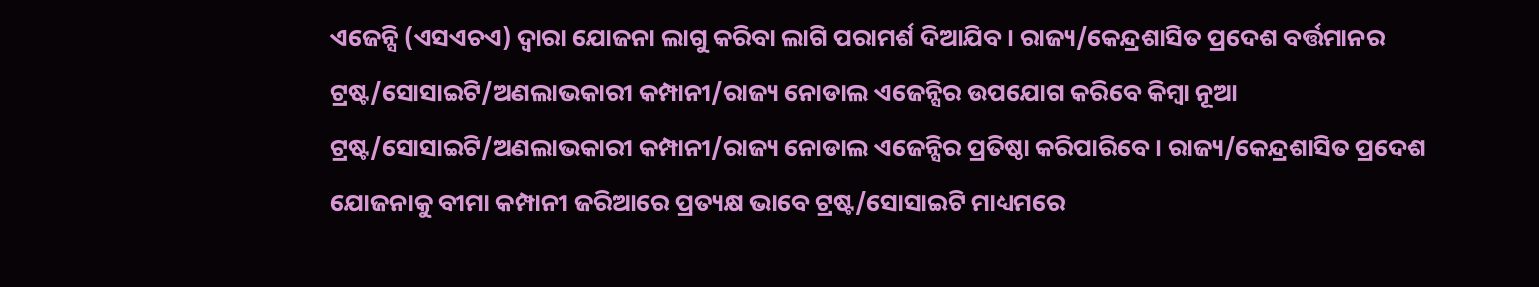ଏଜେନ୍ସି (ଏସଏଚଏ) ଦ୍ୱାରା ଯୋଜନା ଲାଗୁ କରିବା ଲାଗି ପରାମର୍ଶ ଦିଆଯିବ । ରାଜ୍ୟ/କେନ୍ଦ୍ରଶାସିତ ପ୍ରଦେଶ ବର୍ତ୍ତମାନର ଟ୍ରଷ୍ଟ/ସୋସାଇଟି/ଅଣଲାଭକାରୀ କମ୍ପାନୀ/ରାଜ୍ୟ ନୋଡାଲ ଏଜେନ୍ସିର ଉପଯୋଗ କରିବେ କିମ୍ବା ନୂଆ ଟ୍ରଷ୍ଟ/ସୋସାଇଟି/ଅଣଲାଭକାରୀ କମ୍ପାନୀ/ରାଜ୍ୟ ନୋଡାଲ ଏଜେନ୍ସିର ପ୍ରତିଷ୍ଠା କରିପାରିବେ । ରାଜ୍ୟ/କେନ୍ଦ୍ରଶାସିତ ପ୍ରଦେଶ ଯୋଜନାକୁ ବୀମା କମ୍ପାନୀ ଜରିଆରେ ପ୍ରତ୍ୟକ୍ଷ ଭାବେ ଟ୍ରଷ୍ଟ/ସୋସାଇଟି ମାଧ୍ୟମରେ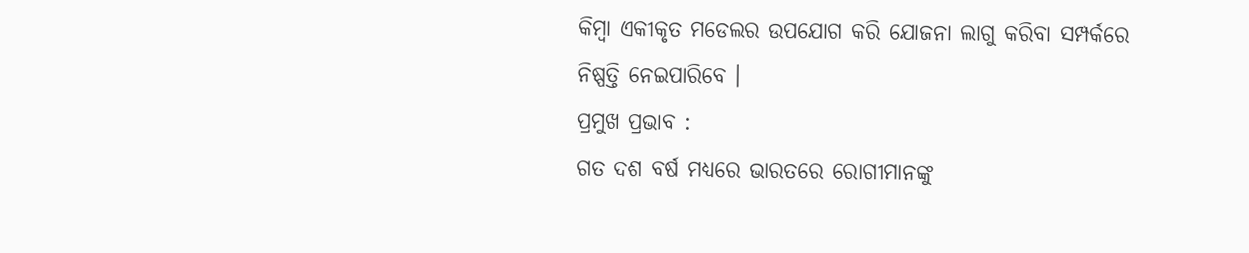କିମ୍ବା ଏକୀକୃତ ମଡେଲର ଉପଯୋଗ କରି ଯୋଜନା ଲାଗୁ କରିବା ସମ୍ପର୍କରେ ନିଷ୍ପତ୍ତି ନେଇପାରିବେ ।
ପ୍ରମୁଖ ପ୍ରଭାବ :
ଗତ ଦଶ ବର୍ଷ ମଧ୍ୟରେ ଭାରତରେ ରୋଗୀମାନଙ୍କୁ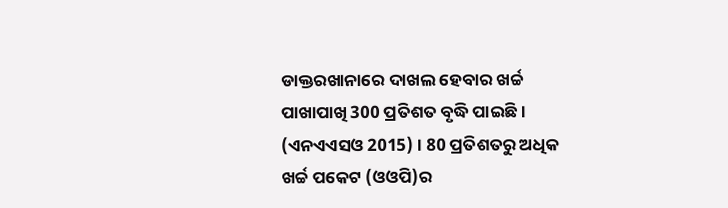ଡାକ୍ତରଖାନାରେ ଦାଖଲ ହେବାର ଖର୍ଚ୍ଚ ପାଖାପାଖି 300 ପ୍ରତିଶତ ବୃଦ୍ଧି ପାଇଛି । (ଏନଏଏସଓ 2015) । 80 ପ୍ରତିଶତରୁ ଅଧିକ ଖର୍ଚ୍ଚ ପକେଟ (ଓଓପି)ର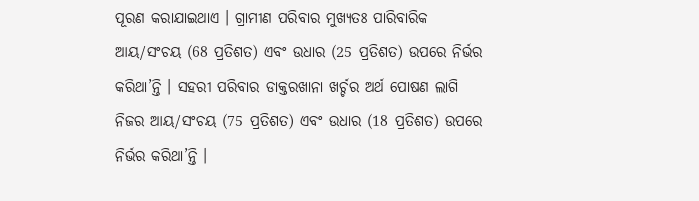ପୂରଣ କରାଯାଇଥାଏ । ଗ୍ରାମୀଣ ପରିବାର ମୁଖ୍ୟତଃ ପାରିବାରିକ ଆୟ/ସଂଚୟ (68 ପ୍ରତିଶତ) ଏବଂ ଉଧାର (25 ପ୍ରତିଶତ) ଉପରେ ନିର୍ଭର କରିଥା’ନ୍ତି । ସହରୀ ପରିବାର ଡାକ୍ତରଖାନା ଖର୍ଚ୍ଚର ଅର୍ଥ ପୋଷଣ ଲାଗି ନିଜର ଆୟ/ସଂଚୟ (75 ପ୍ରତିଶତ) ଏବଂ ଉଧାର (18 ପ୍ରତିଶତ) ଉପରେ ନିର୍ଭର କରିଥା’ନ୍ତି ।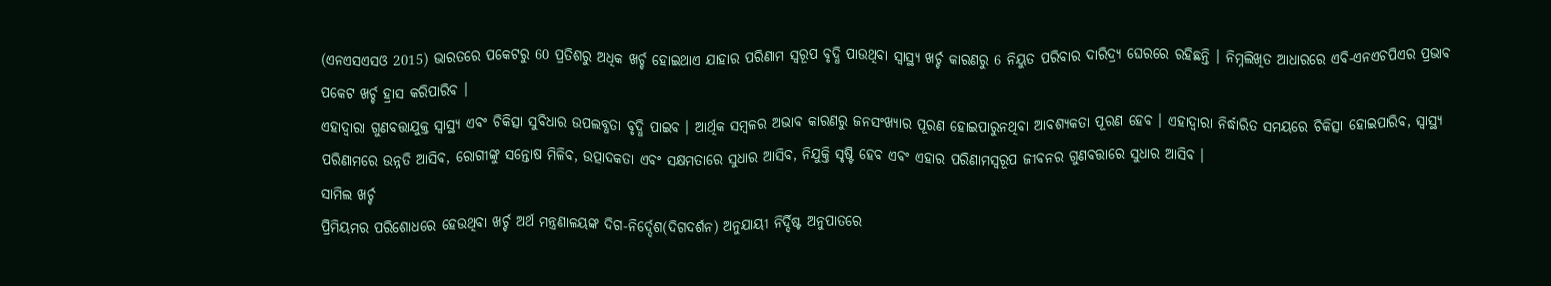(ଏନଏସଏସଓ 2015) ଭାରତରେ ପକେଟରୁ 60 ପ୍ରତିଶରୁ ଅଧିକ ଖର୍ଚ୍ଚ ହୋଇଥାଏ ଯାହାର ପରିଣାମ ସ୍ୱରୂପ ବୃଦ୍ଧି ପାଉଥିବା ସ୍ୱାସ୍ଥ୍ୟ ଖର୍ଚ୍ଚ କାରଣରୁ 6 ନିୟୁତ ପରିବାର ଦାରିଦ୍ର୍ୟ ଘେରରେ ରହିଛନ୍ତି । ନିମ୍ନଲିଖିତ ଆଧାରରେ ଏବି-ଏନଏଚପିଏର ପ୍ରଭାବ ପକେଟ ଖର୍ଚ୍ଚ ହ୍ରାସ କରିପାରିବ ।
ଏହାଦ୍ୱାରା ଗୁଣବତ୍ତାଯୁକ୍ତ ସ୍ୱାସ୍ଥ୍ୟ ଏବଂ ଚିକିତ୍ସା ସୁବିଧାର ଉପଲବ୍ଧତା ବୃଦ୍ଧି ପାଇବ । ଆର୍ଥିକ ସମ୍ବଳର ଅଭାବ କାରଣରୁ ଜନସଂଖ୍ୟାର ପୂରଣ ହୋଇପାରୁନଥିବା ଆବଶ୍ୟକତା ପୂରଣ ହେବ । ଏହାଦ୍ୱାରା ନିର୍ଦ୍ଧାରିତ ସମୟରେ ଚିକିତ୍ସା ହୋଇପାରିବ, ସ୍ୱାସ୍ଥ୍ୟ ପରିଣାମରେ ଉନ୍ନତି ଆସିବ, ରୋଗୀଙ୍କୁ ସନ୍ତୋଷ ମିଳିବ, ଉତ୍ପାଦକତା ଏବଂ ସକ୍ଷମତାରେ ସୁଧାର ଆସିବ, ନିଯୁକ୍ତି ସୃଷ୍ଟି ହେବ ଏବଂ ଏହାର ପରିଣାମସ୍ୱରୂପ ଜୀବନର ଗୁଣବତ୍ତାରେ ସୁଧାର ଆସିବ ।
ସାମିଲ ଖର୍ଚ୍ଚ
ପ୍ରିମିୟମର ପରିଶୋଧରେ ହେଉଥିବା ଖର୍ଚ୍ଚ ଅର୍ଥ ମନ୍ତ୍ରଣାଳୟଙ୍କ ଦିଗ-ନିର୍ଦ୍ଦେଶ(ଦିଗଦର୍ଶନ) ଅନୁଯାୟୀ ନିର୍ଦ୍ଦିଷ୍ଟ ଅନୁପାତରେ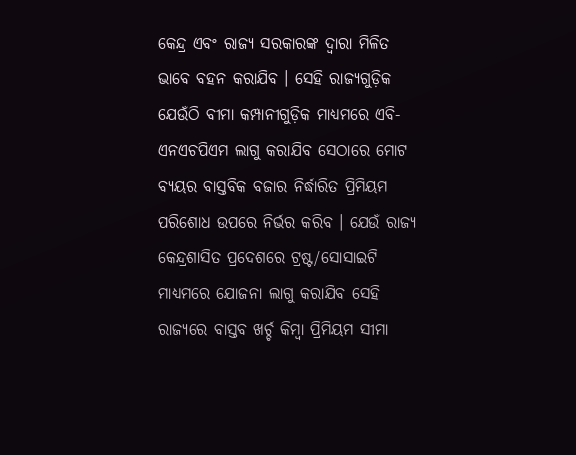କେନ୍ଦ୍ର ଏବଂ ରାଜ୍ୟ ସରକାରଙ୍କ ଦ୍ୱାରା ମିଳିତ ଭାବେ ବହନ କରାଯିବ । ସେହି ରାଜ୍ୟଗୁଡ଼ିକ ଯେଉଁଠି ବୀମା କମ୍ପାନୀଗୁଡ଼ିକ ମାଧ୍ୟମରେ ଏବି-ଏନଏଚପିଏମ ଲାଗୁ କରାଯିବ ସେଠାରେ ମୋଟ ବ୍ୟୟର ବାସ୍ତବିକ ବଜାର ନିର୍ଦ୍ଧାରିତ ପ୍ରିମିୟମ ପରିଶୋଧ ଉପରେ ନିର୍ଭର କରିବ । ଯେଉଁ ରାଜ୍ୟ କେନ୍ଦ୍ରଶାସିତ ପ୍ରଦେଶରେ ଟ୍ରଷ୍ଟ/ସୋସାଇଟି ମାଧ୍ୟମରେ ଯୋଜନା ଲାଗୁ କରାଯିବ ସେହି ରାଜ୍ୟରେ ବାସ୍ତବ ଖର୍ଚ୍ଚ କିମ୍ବା ପ୍ରିମିୟମ ସୀମା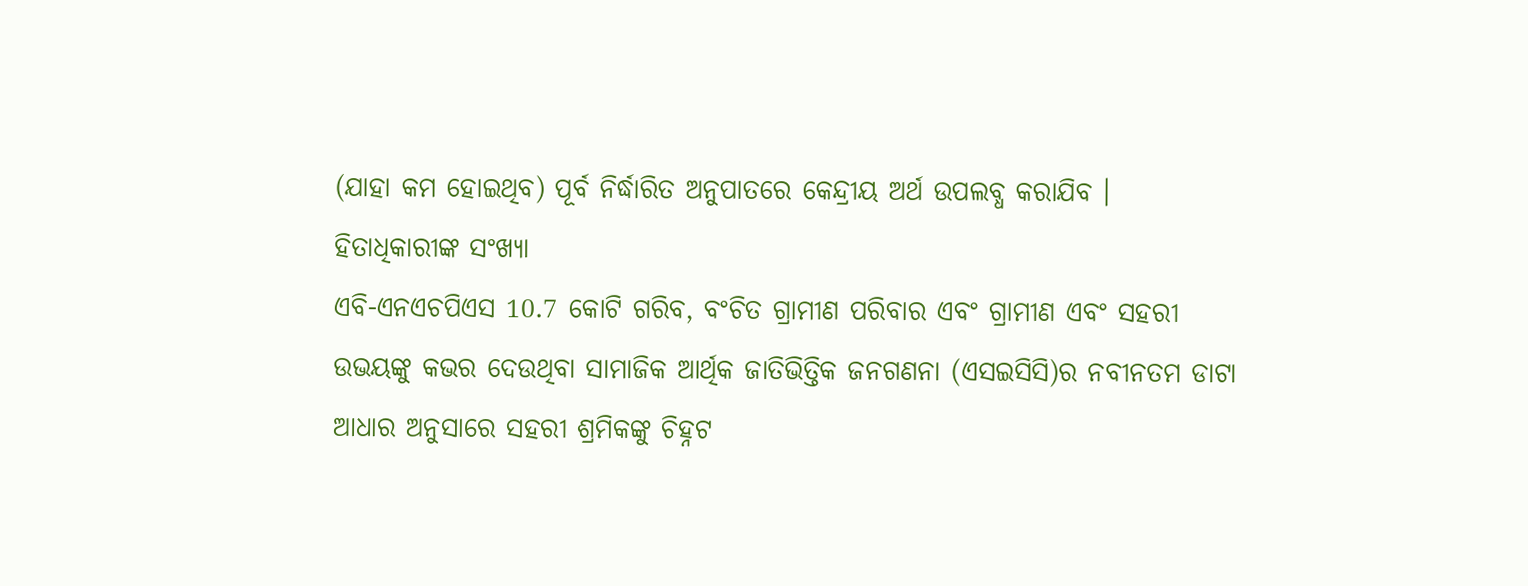(ଯାହା କମ ହୋଇଥିବ) ପୂର୍ବ ନିର୍ଦ୍ଧାରିତ ଅନୁପାତରେ କେନ୍ଦ୍ରୀୟ ଅର୍ଥ ଉପଲବ୍ଧ କରାଯିବ ।
ହିତାଧିକାରୀଙ୍କ ସଂଖ୍ୟା
ଏବି-ଏନଏଚପିଏସ 10.7 କୋଟି ଗରିବ, ବଂଚିତ ଗ୍ରାମୀଣ ପରିବାର ଏବଂ ଗ୍ରାମୀଣ ଏବଂ ସହରୀ ଉଭୟଙ୍କୁ କଭର ଦେଉଥିବା ସାମାଜିକ ଆର୍ଥିକ ଜାତିଭିତ୍ତିକ ଜନଗଣନା (ଏସଇସିସି)ର ନବୀନତମ ଡାଟା ଆଧାର ଅନୁସାରେ ସହରୀ ଶ୍ରମିକଙ୍କୁ ଚିହ୍ନଟ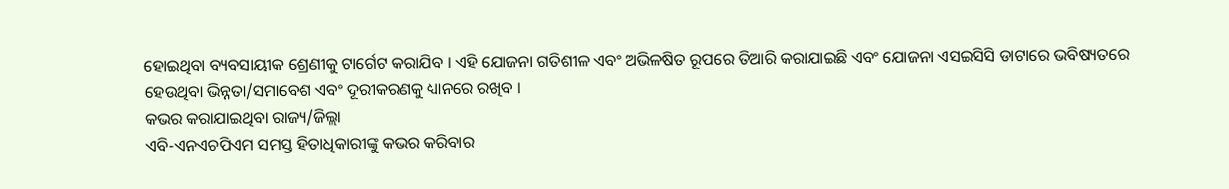ହୋଇଥିବା ବ୍ୟବସାୟୀକ ଶ୍ରେଣୀକୁ ଟାର୍ଗେଟ କରାଯିବ । ଏହି ଯୋଜନା ଗତିଶୀଳ ଏବଂ ଅଭିଳଷିତ ରୂପରେ ତିଆରି କରାଯାଇଛି ଏବଂ ଯୋଜନା ଏସଇସିସି ଡାଟାରେ ଭବିଷ୍ୟତରେ ହେଉଥିବା ଭିନ୍ନତା/ସମାବେଶ ଏବଂ ଦୂରୀକରଣକୁ ଧ୍ୟାନରେ ରଖିବ ।
କଭର କରାଯାଇଥିବା ରାଜ୍ୟ/ଜିଲ୍ଲା
ଏବି-ଏନଏଚପିଏମ ସମସ୍ତ ହିତାଧିକାରୀଙ୍କୁ କଭର କରିବାର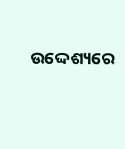ଉଦ୍ଦେଶ୍ୟରେ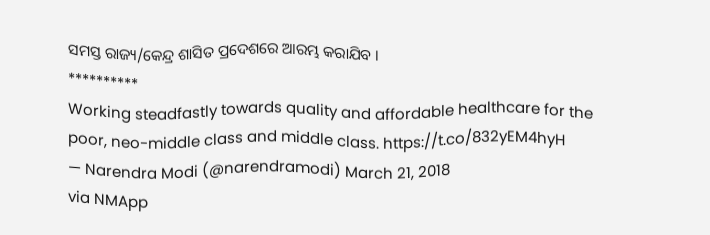ସମସ୍ତ ରାଜ୍ୟ/କେନ୍ଦ୍ର ଶାସିତ ପ୍ରଦେଶରେ ଆରମ୍ଭ କରାଯିବ ।
**********
Working steadfastly towards quality and affordable healthcare for the poor, neo-middle class and middle class. https://t.co/832yEM4hyH
— Narendra Modi (@narendramodi) March 21, 2018
via NMApp